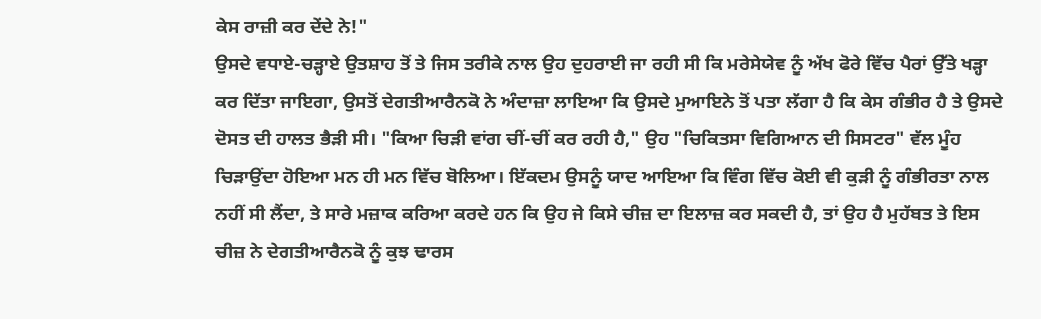ਕੇਸ ਰਾਜ਼ੀ ਕਰ ਦੇਂਦੇ ਨੇ!"
ਉਸਦੇ ਵਧਾਏ-ਚੜ੍ਹਾਏ ਉਤਸ਼ਾਹ ਤੋਂ ਤੇ ਜਿਸ ਤਰੀਕੇ ਨਾਲ ਉਹ ਦੁਹਰਾਈ ਜਾ ਰਹੀ ਸੀ ਕਿ ਮਰੇਸੇਯੇਵ ਨੂੰ ਅੱਖ ਫੋਰੇ ਵਿੱਚ ਪੈਰਾਂ ਉੱਤੇ ਖੜ੍ਹਾ ਕਰ ਦਿੱਤਾ ਜਾਇਗਾ, ਉਸਤੋਂ ਦੇਗਤੀਆਰੈਨਕੋ ਨੇ ਅੰਦਾਜ਼ਾ ਲਾਇਆ ਕਿ ਉਸਦੇ ਮੁਆਇਨੇ ਤੋਂ ਪਤਾ ਲੱਗਾ ਹੈ ਕਿ ਕੇਸ ਗੰਭੀਰ ਹੈ ਤੇ ਉਸਦੇ ਦੋਸਤ ਦੀ ਹਾਲਤ ਭੈੜੀ ਸੀ। "ਕਿਆ ਚਿੜੀ ਵਾਂਗ ਚੀਂ-ਚੀਂ ਕਰ ਰਹੀ ਹੈ," ਉਹ "ਚਿਕਿਤਸਾ ਵਿਗਿਆਨ ਦੀ ਸਿਸਟਰ" ਵੱਲ ਮੂੰਹ ਚਿੜਾਉਂਦਾ ਹੋਇਆ ਮਨ ਹੀ ਮਨ ਵਿੱਚ ਬੋਲਿਆ। ਇੱਕਦਮ ਉਸਨੂੰ ਯਾਦ ਆਇਆ ਕਿ ਵਿੰਗ ਵਿੱਚ ਕੋਈ ਵੀ ਕੁੜੀ ਨੂੰ ਗੰਭੀਰਤਾ ਨਾਲ ਨਹੀਂ ਸੀ ਲੈਂਦਾ, ਤੇ ਸਾਰੇ ਮਜ਼ਾਕ ਕਰਿਆ ਕਰਦੇ ਹਨ ਕਿ ਉਹ ਜੇ ਕਿਸੇ ਚੀਜ਼ ਦਾ ਇਲਾਜ਼ ਕਰ ਸਕਦੀ ਹੈ, ਤਾਂ ਉਹ ਹੈ ਮੁਹੱਬਤ ਤੇ ਇਸ ਚੀਜ਼ ਨੇ ਦੇਗਤੀਆਰੈਨਕੋ ਨੂੰ ਕੁਝ ਢਾਰਸ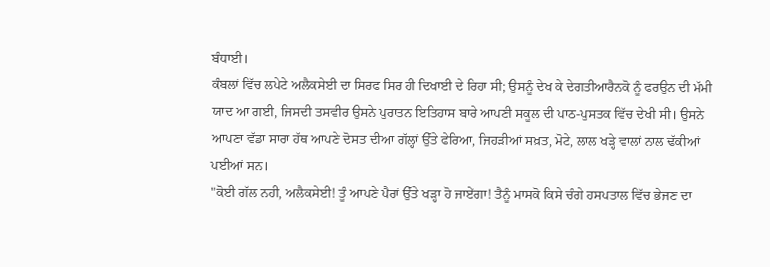ਬੰਧਾਈ।
ਕੰਬਲਾਂ ਵਿੱਚ ਲਪੇਟੇ ਅਲੈਕਸੇਈ ਦਾ ਸਿਰਫ ਸਿਰ ਹੀ ਦਿਖਾਈ ਦੇ ਰਿਹਾ ਸੀ; ਉਸਨੂੰ ਦੇਖ ਕੇ ਦੇਗਤੀਆਰੈਨਕੋ ਨੂੰ ਫਰਉਨ ਦੀ ਮੱਮੀ ਯਾਦ ਆ ਗਈ, ਜਿਸਦੀ ਤਸਵੀਰ ਉਸਨੇ ਪੁਰਾਤਨ ਇਤਿਹਾਸ ਬਾਰੇ ਆਪਣੀ ਸਕੂਲ ਦੀ ਪਾਠ-ਪੁਸਤਕ ਵਿੱਚ ਦੇਖੀ ਸੀ। ਉਸਨੇ ਆਪਣਾ ਵੱਡਾ ਸਾਰਾ ਹੱਥ ਆਪਣੇ ਦੋਸਤ ਦੀਆ ਗੱਲ੍ਹਾਂ ਉੱਤੇ ਫੇਰਿਆ, ਜਿਹੜੀਆਂ ਸਖ਼ਤ, ਮੋਟੇ, ਲਾਲ ਖੜ੍ਹੇ ਵਾਲਾਂ ਨਾਲ ਢੱਕੀਆਂ ਪਈਆਂ ਸਨ।
"ਕੋਈ ਗੱਲ ਨਹੀ, ਅਲੈਕਸੇਈ! ਤੂੰ ਆਪਣੇ ਪੈਰਾਂ ਉੱਤੇ ਖੜ੍ਹਾ ਹੋ ਜਾਏਂਗਾ! ਤੈਨੂੰ ਮਾਸਕੋ ਕਿਸੇ ਚੰਗੇ ਹਸਪਤਾਲ ਵਿੱਚ ਭੇਜਣ ਦਾ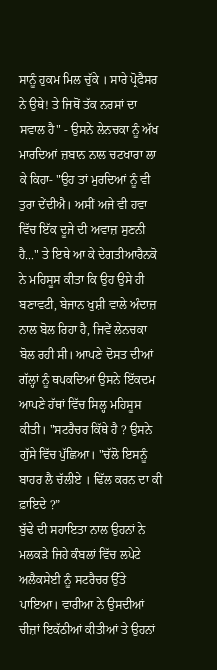ਸਾਨੂੰ ਹੁਕਮ ਮਿਲ ਚੁੱਕੇ । ਸਾਰੇ ਪ੍ਰੋਫੈਸਰ ਨੇ ਉਥੇ! ਤੇ ਜਿਥੋਂ ਤੱਕ ਨਰਸਾਂ ਦਾ ਸਵਾਲ ਹੈ" - ਉਸਨੇ ਲੇਨਚਕਾ ਨੂੰ ਅੱਖ ਮਾਰਦਿਆਂ ਜ਼ਬਾਨ ਨਾਲ ਚਟਖਾਰਾ ਲਾ ਕੇ ਕਿਹਾ- "ਉਹ ਤਾਂ ਮੁਰਦਿਆਂ ਨੂੰ ਵੀ ਤੁਰਾ ਦੇਂਦੀਐ। ਅਸੀਂ ਅਜੇ ਵੀ ਹਵਾ ਵਿੱਚ ਇੱਕ ਦੂਜੇ ਦੀ ਅਵਾਜ਼ ਸੁਣਨੀ ਹੈ..." ਤੇ ਇਥੇ ਆ ਕੇ ਦੇਗਤੀਆਰੈਨਕੋ ਨੇ ਮਹਿਸੂਸ ਕੀਤਾ ਕਿ ਉਹ ਉਸੇ ਹੀ ਬਣਾਵਟੀ, ਬੇਜਾਨ ਖੁਸ਼ੀ ਵਾਲੇ ਅੰਦਾਜ਼ ਨਾਲ ਬੋਲ ਰਿਹਾ ਹੈ, ਜਿਵੇਂ ਲੇਨਚਕਾ ਬੋਲ ਰਹੀ ਸੀ। ਆਪਣੇ ਦੋਸਤ ਦੀਆਂ ਗੱਲ੍ਹਾਂ ਨੂੰ ਥਪਕਦਿਆਂ ਉਸਨੇ ਇੱਕਦਮ ਆਪਣੇ ਹੱਥਾਂ ਵਿੱਚ ਸਿਲ੍ਹ ਮਹਿਸੂਸ ਕੀਤੀ। "ਸਟਰੈਚਰ ਕਿੱਥੇ ਹੈ ? ਉਸਨੇ ਗੁੱਸੇ ਵਿੱਚ ਪੁੱਛਿਆ। "ਚੱਲੋ ਇਸਨੂੰ ਬਾਹਰ ਲੈ ਚੱਲੀਏ । ਢਿੱਲ ਕਰਨ ਦਾ ਕੀ ਫ਼ਾਇਦੇ ?”
ਬੁੱਢੇ ਦੀ ਸਹਾਇਤਾ ਨਾਲ ਉਹਨਾਂ ਨੇ ਮਲਕੜੇ ਜਿਹੇ ਕੰਬਲਾਂ ਵਿੱਚ ਲਪੇਟੇ ਅਲੈਕਸੇਈ ਨੂੰ ਸਟਰੈਚਰ ਉੱਤੇ ਪਾਇਆ। ਵਾਰੀਆ ਨੇ ਉਸਦੀਆਂ ਚੀਜ਼ਾਂ ਇਕੱਠੀਆਂ ਕੀਤੀਆਂ ਤੇ ਉਹਨਾਂ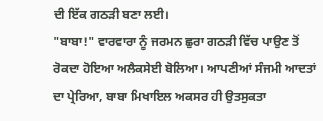ਦੀ ਇੱਕ ਗਠੜੀ ਬਣਾ ਲਈ।
"ਬਾਬਾ!" ਵਾਰਵਾਰਾ ਨੂੰ ਜਰਮਨ ਛੁਰਾ ਗਠੜੀ ਵਿੱਚ ਪਾਉਣ ਤੋਂ ਰੋਕਦਾ ਹੋਇਆ ਅਲੈਕਸੇਈ ਬੋਲਿਆ। ਆਪਣੀਆਂ ਸੰਜਮੀ ਆਦਤਾਂ ਦਾ ਪ੍ਰੇਰਿਆ, ਬਾਬਾ ਮਿਖਾਇਲ ਅਕਸਰ ਹੀ ਉਤਸੁਕਤਾ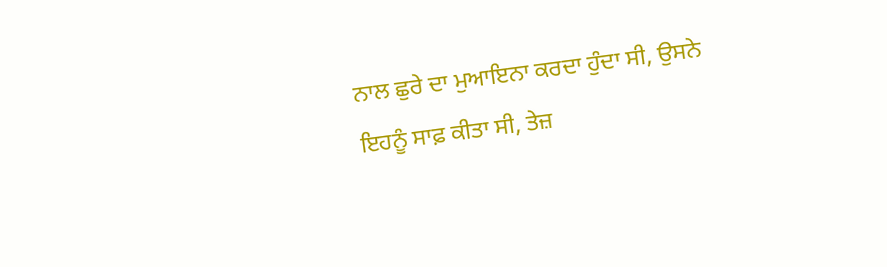ਨਾਲ ਛੁਰੇ ਦਾ ਮੁਆਇਨਾ ਕਰਦਾ ਹੁੰਦਾ ਸੀ, ਉਸਨੇ ਇਹਨੂੰ ਸਾਫ਼ ਕੀਤਾ ਸੀ, ਤੇਜ਼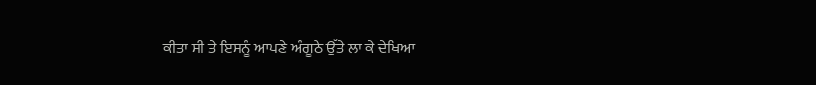ਕੀਤਾ ਸੀ ਤੇ ਇਸਨੂੰ ਆਪਣੇ ਅੰਗੂਠੇ ਉੱਤੇ ਲਾ ਕੇ ਦੇਖਿਆ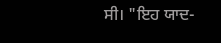ਸੀ। "ਇਹ ਯਾਦ-